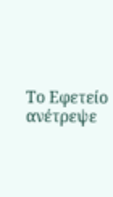Το Εφετείο ανέτρεψε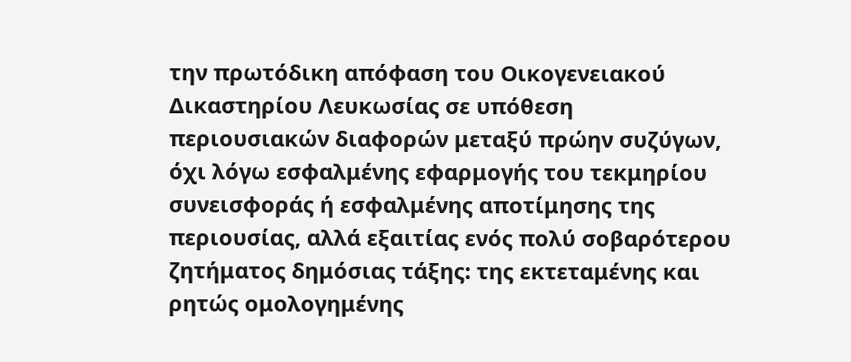την πρωτόδικη απόφαση του Οικογενειακού Δικαστηρίου Λευκωσίας σε υπόθεση περιουσιακών διαφορών μεταξύ πρώην συζύγων, όχι λόγω εσφαλμένης εφαρμογής του τεκμηρίου συνεισφοράς ή εσφαλμένης αποτίμησης της περιουσίας, αλλά εξαιτίας ενός πολύ σοβαρότερου ζητήματος δημόσιας τάξης: της εκτεταμένης και ρητώς ομολογημένης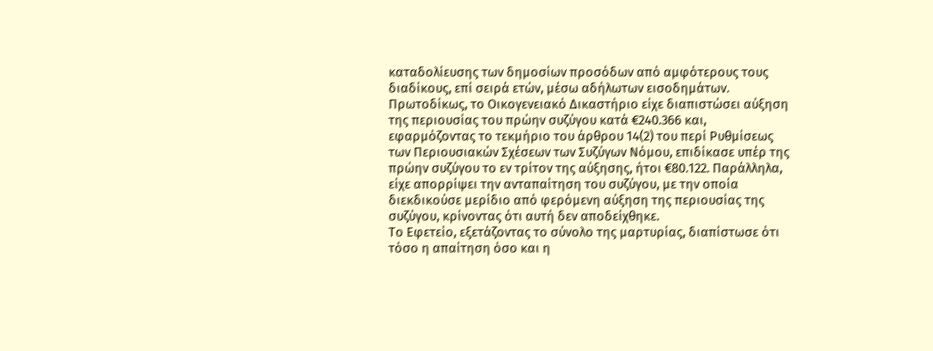καταδολίευσης των δημοσίων προσόδων από αμφότερους τους διαδίκους, επί σειρά ετών, μέσω αδήλωτων εισοδημάτων.
Πρωτοδίκως, το Οικογενειακό Δικαστήριο είχε διαπιστώσει αύξηση της περιουσίας του πρώην συζύγου κατά €240.366 και, εφαρμόζοντας το τεκμήριο του άρθρου 14(2) του περί Ρυθμίσεως των Περιουσιακών Σχέσεων των Συζύγων Νόμου, επιδίκασε υπέρ της πρώην συζύγου το εν τρίτον της αύξησης, ήτοι €80.122. Παράλληλα, είχε απορρίψει την ανταπαίτηση του συζύγου, με την οποία διεκδικούσε μερίδιο από φερόμενη αύξηση της περιουσίας της συζύγου, κρίνοντας ότι αυτή δεν αποδείχθηκε.
Το Εφετείο, εξετάζοντας το σύνολο της μαρτυρίας, διαπίστωσε ότι τόσο η απαίτηση όσο και η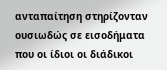ανταπαίτηση στηρίζονταν ουσιωδώς σε εισοδήματα που οι ίδιοι οι διάδικοι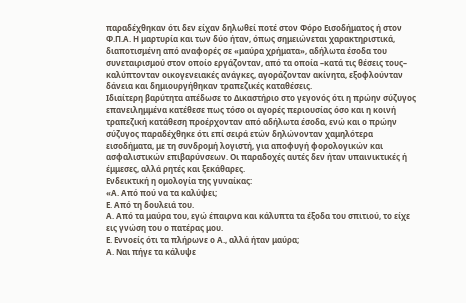παραδέχθηκαν ότι δεν είχαν δηλωθεί ποτέ στον Φόρο Εισοδήματος ή στον Φ.Π.Α. Η μαρτυρία και των δύο ήταν, όπως σημειώνεται χαρακτηριστικά, διαποτισμένη από αναφορές σε «μαύρα χρήματα», αδήλωτα έσοδα του συνεταιρισμού στον οποίο εργάζονταν, από τα οποία –κατά τις θέσεις τους– καλύπτονταν οικογενειακές ανάγκες, αγοράζονταν ακίνητα, εξοφλούνταν δάνεια και δημιουργήθηκαν τραπεζικές καταθέσεις.
Ιδιαίτερη βαρύτητα απέδωσε το Δικαστήριο στο γεγονός ότι η πρώην σύζυγος επανειλημμένα κατέθεσε πως τόσο οι αγορές περιουσίας όσο και η κοινή τραπεζική κατάθεση προέρχονταν από αδήλωτα έσοδα, ενώ και ο πρώην σύζυγος παραδέχθηκε ότι επί σειρά ετών δηλώνονταν χαμηλότερα εισοδήματα, με τη συνδρομή λογιστή, για αποφυγή φορολογικών και ασφαλιστικών επιβαρύνσεων. Οι παραδοχές αυτές δεν ήταν υπαινικτικές ή έμμεσες, αλλά ρητές και ξεκάθαρες.
Ενδεικτική η ομολογία της γυναίκας:
«Α. Από πού να τα καλύψει;
Ε. Από τη δουλειά του.
Α. Από τα μαύρα του, εγώ έπαιρνα και κάλυπτα τα έξοδα του σπιτιού, το είχε εις γνώση του ο πατέρας μου.
Ε. Εννοείς ότι τα πλήρωνε ο Α., αλλά ήταν μαύρα;
Α. Ναι πήγε τα κάλυψε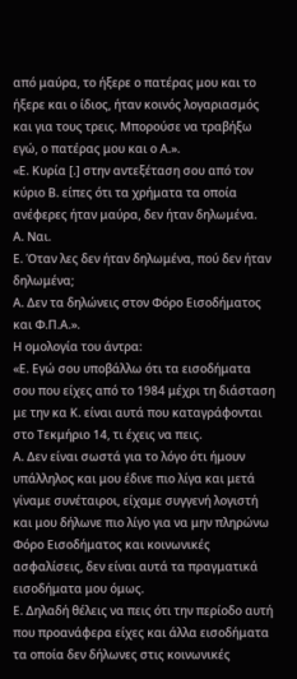από μαύρα, το ήξερε ο πατέρας μου και το ήξερε και ο ίδιος, ήταν κοινός λογαριασμός και για τους τρεις. Μπορούσε να τραβήξω εγώ, ο πατέρας μου και ο Α.».
«Ε. Κυρία [.] στην αντεξέταση σου από τον κύριο Β. είπες ότι τα χρήματα τα οποία ανέφερες ήταν μαύρα, δεν ήταν δηλωμένα.
Α. Ναι.
Ε. Όταν λες δεν ήταν δηλωμένα, πού δεν ήταν δηλωμένα;
Α. Δεν τα δηλώνεις στον Φόρο Εισοδήματος και Φ.Π.Α.».
Η ομολογία του άντρα:
«Ε. Εγώ σου υποβάλλω ότι τα εισοδήματα σου που είχες από το 1984 μέχρι τη διάσταση με την κα Κ. είναι αυτά που καταγράφονται στο Τεκμήριο 14, τι έχεις να πεις.
Α. Δεν είναι σωστά για το λόγο ότι ήμουν υπάλληλος και μου έδινε πιο λίγα και μετά γίναμε συνέταιροι, είχαμε συγγενή λογιστή και μου δήλωνε πιο λίγο για να μην πληρώνω Φόρο Εισοδήματος και κοινωνικές ασφαλίσεις, δεν είναι αυτά τα πραγματικά εισοδήματα μου όμως.
Ε. Δηλαδή θέλεις να πεις ότι την περίοδο αυτή που προανάφερα είχες και άλλα εισοδήματα τα οποία δεν δήλωνες στις κοινωνικές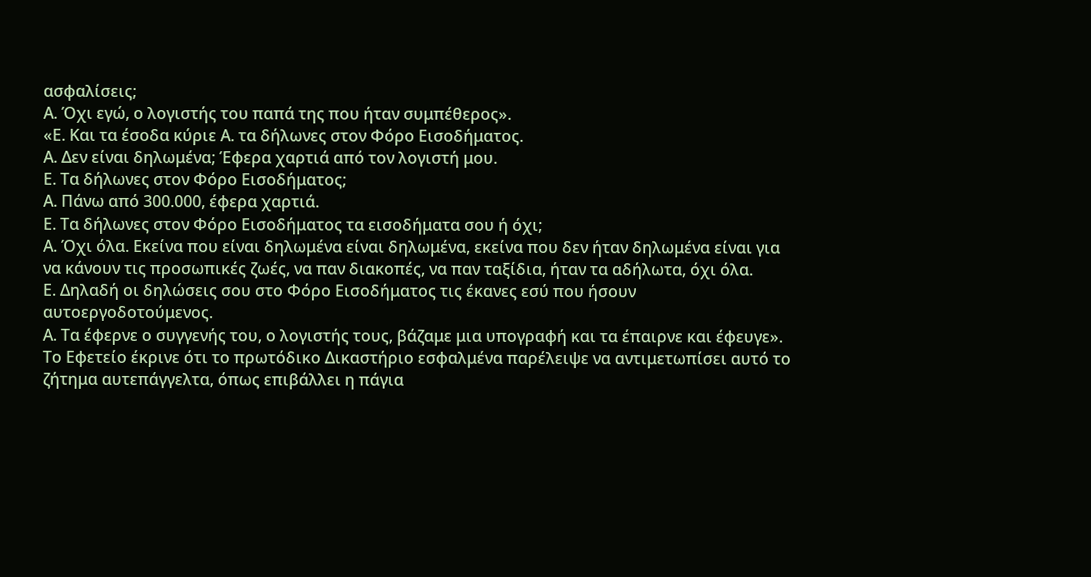ασφαλίσεις;
Α. Όχι εγώ, ο λογιστής του παπά της που ήταν συμπέθερος».
«Ε. Και τα έσοδα κύριε Α. τα δήλωνες στον Φόρο Εισοδήματος.
Α. Δεν είναι δηλωμένα; Έφερα χαρτιά από τον λογιστή μου.
Ε. Τα δήλωνες στον Φόρο Εισοδήματος;
Α. Πάνω από 300.000, έφερα χαρτιά.
Ε. Τα δήλωνες στον Φόρο Εισοδήματος τα εισοδήματα σου ή όχι;
Α. Όχι όλα. Εκείνα που είναι δηλωμένα είναι δηλωμένα, εκείνα που δεν ήταν δηλωμένα είναι για να κάνουν τις προσωπικές ζωές, να παν διακοπές, να παν ταξίδια, ήταν τα αδήλωτα, όχι όλα.
Ε. Δηλαδή οι δηλώσεις σου στο Φόρο Εισοδήματος τις έκανες εσύ που ήσουν αυτοεργοδοτούμενος.
Α. Τα έφερνε ο συγγενής του, ο λογιστής τους, βάζαμε μια υπογραφή και τα έπαιρνε και έφευγε».
Το Εφετείο έκρινε ότι το πρωτόδικο Δικαστήριο εσφαλμένα παρέλειψε να αντιμετωπίσει αυτό το ζήτημα αυτεπάγγελτα, όπως επιβάλλει η πάγια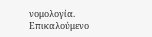νομολογία. Επικαλούμενο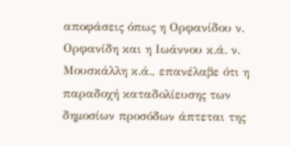αποφάσεις όπως η Ορφανίδου ν. Ορφανίδη και η Ιωάννου κ.ά. ν. Μουσκάλλη κ.ά., επανέλαβε ότι η παραδοχή καταδολίευσης των δημοσίων προσόδων άπτεται της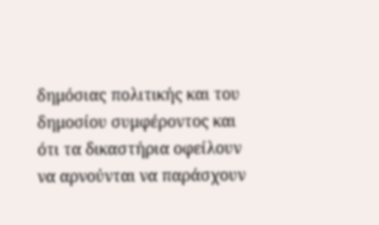δημόσιας πολιτικής και του δημοσίου συμφέροντος και ότι τα δικαστήρια οφείλουν να αρνούνται να παράσχουν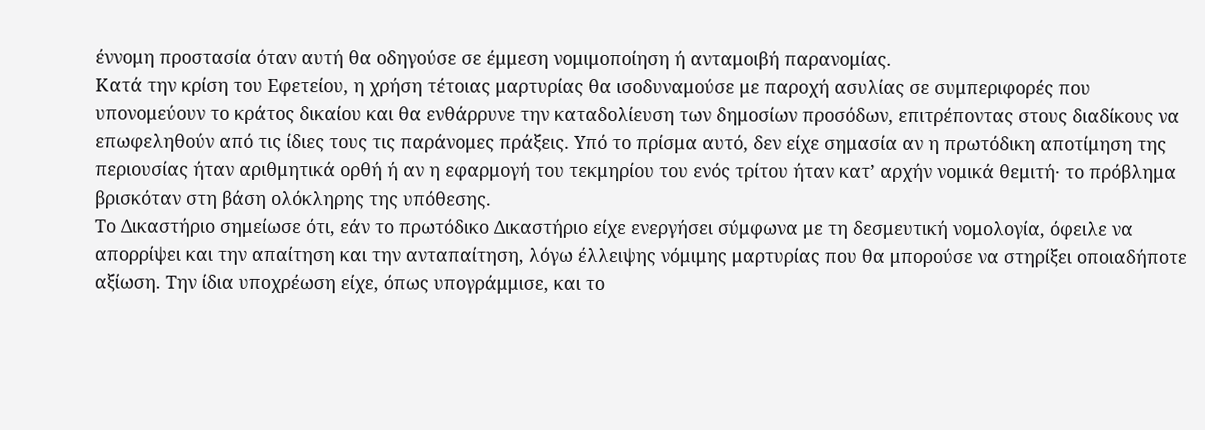έννομη προστασία όταν αυτή θα οδηγούσε σε έμμεση νομιμοποίηση ή ανταμοιβή παρανομίας.
Κατά την κρίση του Εφετείου, η χρήση τέτοιας μαρτυρίας θα ισοδυναμούσε με παροχή ασυλίας σε συμπεριφορές που υπονομεύουν το κράτος δικαίου και θα ενθάρρυνε την καταδολίευση των δημοσίων προσόδων, επιτρέποντας στους διαδίκους να επωφεληθούν από τις ίδιες τους τις παράνομες πράξεις. Υπό το πρίσμα αυτό, δεν είχε σημασία αν η πρωτόδικη αποτίμηση της περιουσίας ήταν αριθμητικά ορθή ή αν η εφαρμογή του τεκμηρίου του ενός τρίτου ήταν κατ’ αρχήν νομικά θεμιτή· το πρόβλημα βρισκόταν στη βάση ολόκληρης της υπόθεσης.
Το Δικαστήριο σημείωσε ότι, εάν το πρωτόδικο Δικαστήριο είχε ενεργήσει σύμφωνα με τη δεσμευτική νομολογία, όφειλε να απορρίψει και την απαίτηση και την ανταπαίτηση, λόγω έλλειψης νόμιμης μαρτυρίας που θα μπορούσε να στηρίξει οποιαδήποτε αξίωση. Την ίδια υποχρέωση είχε, όπως υπογράμμισε, και το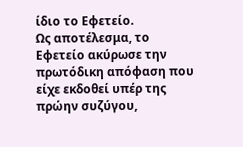ίδιο το Εφετείο.
Ως αποτέλεσμα, το Εφετείο ακύρωσε την πρωτόδικη απόφαση που είχε εκδοθεί υπέρ της πρώην συζύγου,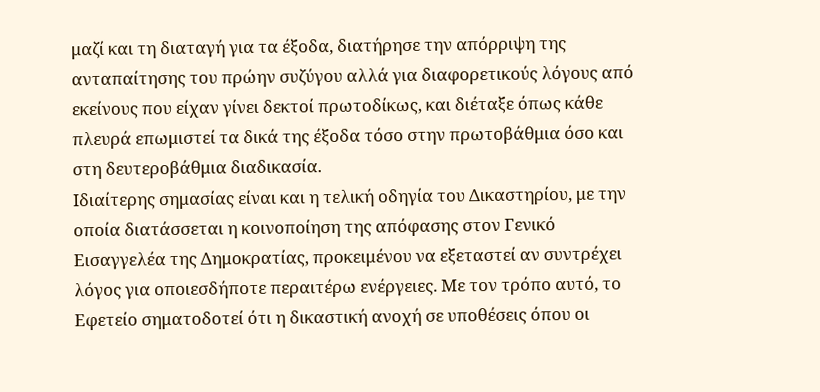μαζί και τη διαταγή για τα έξοδα, διατήρησε την απόρριψη της ανταπαίτησης του πρώην συζύγου αλλά για διαφορετικούς λόγους από εκείνους που είχαν γίνει δεκτοί πρωτοδίκως, και διέταξε όπως κάθε πλευρά επωμιστεί τα δικά της έξοδα τόσο στην πρωτοβάθμια όσο και στη δευτεροβάθμια διαδικασία.
Ιδιαίτερης σημασίας είναι και η τελική οδηγία του Δικαστηρίου, με την οποία διατάσσεται η κοινοποίηση της απόφασης στον Γενικό Εισαγγελέα της Δημοκρατίας, προκειμένου να εξεταστεί αν συντρέχει λόγος για οποιεσδήποτε περαιτέρω ενέργειες. Με τον τρόπο αυτό, το Εφετείο σηματοδοτεί ότι η δικαστική ανοχή σε υποθέσεις όπου οι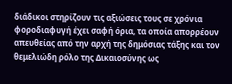διάδικοι στηρίζουν τις αξιώσεις τους σε χρόνια φοροδιαφυγή έχει σαφή όρια, τα οποία απορρέουν απευθείας από την αρχή της δημόσιας τάξης και τον θεμελιώδη ρόλο της Δικαιοσύνης ως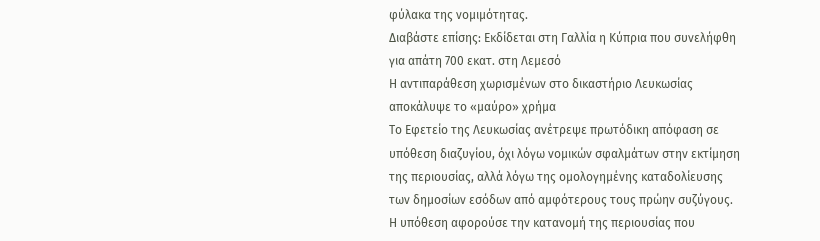φύλακα της νομιμότητας.
Διαβάστε επίσης: Εκδίδεται στη Γαλλία η Κύπρια που συνελήφθη για απάτη 700 εκατ. στη Λεμεσό
Η αντιπαράθεση χωρισμένων στο δικαστήριο Λευκωσίας αποκάλυψε το «μαύρο» χρήμα
Το Εφετείο της Λευκωσίας ανέτρεψε πρωτόδικη απόφαση σε υπόθεση διαζυγίου, όχι λόγω νομικών σφαλμάτων στην εκτίμηση της περιουσίας, αλλά λόγω της ομολογημένης καταδολίευσης των δημοσίων εσόδων από αμφότερους τους πρώην συζύγους. Η υπόθεση αφορούσε την κατανομή της περιουσίας που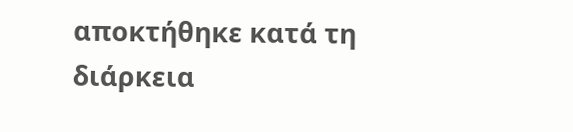αποκτήθηκε κατά τη διάρκεια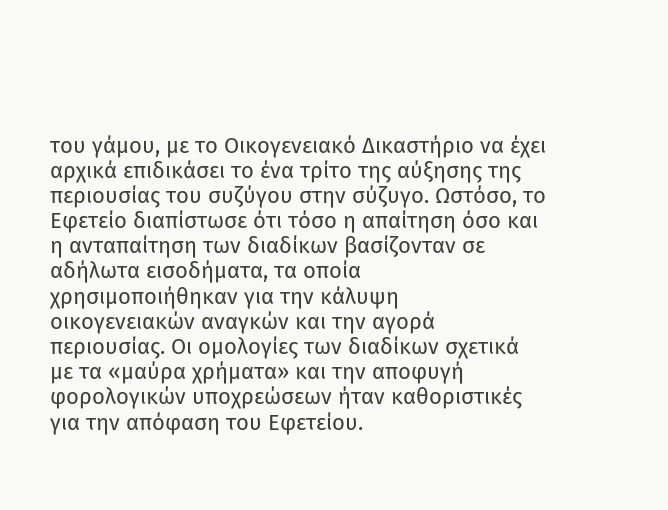του γάμου, με το Οικογενειακό Δικαστήριο να έχει αρχικά επιδικάσει το ένα τρίτο της αύξησης της περιουσίας του συζύγου στην σύζυγο. Ωστόσο, το Εφετείο διαπίστωσε ότι τόσο η απαίτηση όσο και η ανταπαίτηση των διαδίκων βασίζονταν σε αδήλωτα εισοδήματα, τα οποία χρησιμοποιήθηκαν για την κάλυψη οικογενειακών αναγκών και την αγορά περιουσίας. Οι ομολογίες των διαδίκων σχετικά με τα «μαύρα χρήματα» και την αποφυγή φορολογικών υποχρεώσεων ήταν καθοριστικές για την απόφαση του Εφετείου.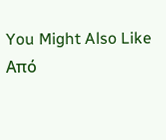You Might Also Like
Από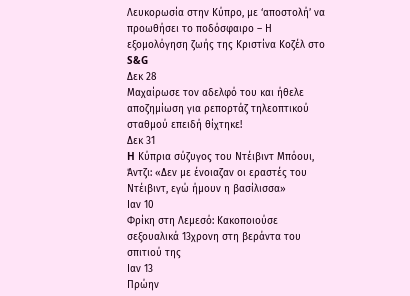Λευκορωσία στην Κύπρο, με ‘αποστολή’ να προωθήσει το ποδόσφαιρο – Η εξομολόγηση ζωής της Κριστίνα Κοζέλ στο S&G
Δεκ 28
Μαχαίρωσε τον αδελφό του και ήθελε αποζημίωση για ρεπορτάζ τηλεοπτικού σταθμού επειδή θίχτηκε!
Δεκ 31
H Κύπρια σύζυγος του Ντέιβιντ Μπόουι, Άντζι: «Δεν με ένοιαζαν οι εραστές του Ντέιβιντ, εγώ ήμουν η βασίλισσα»
Ιαν 10
Φρίκη στη Λεμεσό: Κακοποιούσε σεξουαλικά 13χρονη στη βεράντα του σπιτιού της
Ιαν 13
Πρώην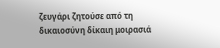ζευγάρι ζητούσε από τη δικαιοσύνη δίκαιη μοιρασιά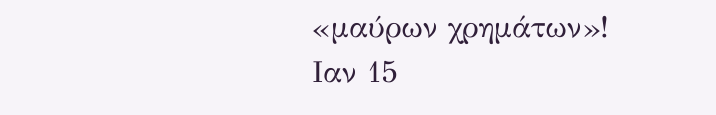«μαύρων χρημάτων»!
Ιαν 15